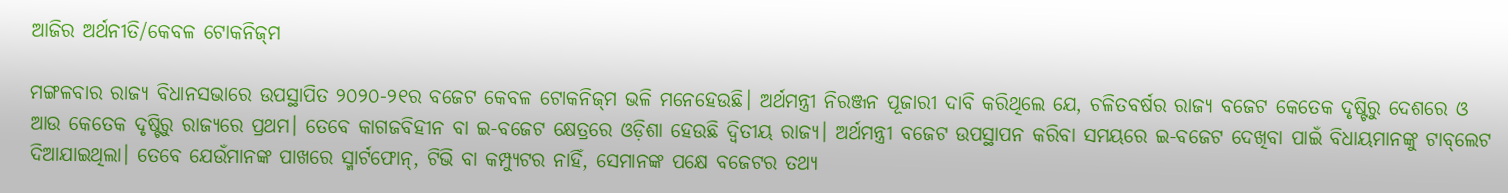ଆଜିର ଅର୍ଥନୀତି/କେବଳ ଟୋକନିଜ୍‌ମ

ମଙ୍ଗଳବାର ରାଜ୍ୟ ବିଧାନସଭାରେ ଉପସ୍ଥାପିତ ୨୦୨୦-୨୧ର ବଜେଟ କେବଳ ଟୋକନିଜ୍‌ମ ଭଳି ମନେହେଉଛି। ଅର୍ଥମନ୍ତ୍ରୀ ନିରଞ୍ଜନ ପୂଜାରୀ ଦାବି କରିଥିଲେ ଯେ, ଚଳିତବର୍ଷର ରାଜ୍ୟ ବଜେଟ କେତେକ ଦୃଷ୍ଟିରୁ ଦେଶରେ ଓ ଆଉ କେତେକ ଦୃଷ୍ଟିରୁ ରାଜ୍ୟରେ ପ୍ରଥମ। ତେବେ କାଗଜବିହୀନ ବା ଇ-ବଜେଟ କ୍ଷେତ୍ରରେ ଓଡ଼ିଶା ହେଉଛି ଦ୍ୱିତୀୟ ରାଜ୍ୟ। ଅର୍ଥମନ୍ତ୍ରୀ ବଜେଟ ଉପସ୍ଥାପନ କରିବା ସମୟରେ ଇ-ବଜେଟ ଦେଖିବା ପାଇଁ ବିଧାୟମାନଙ୍କୁ ଟାବ୍‌ଲେଟ ଦିଆଯାଇଥିଲା। ତେବେ ଯେଉଁମାନଙ୍କ ପାଖରେ ସ୍ମାର୍ଟଫୋନ୍‌, ଟିଭି ବା କମ୍ପ୍ୟୁଟର ନାହିଁ, ସେମାନଙ୍କ ପକ୍ଷେ ବଜେଟର ତଥ୍ୟ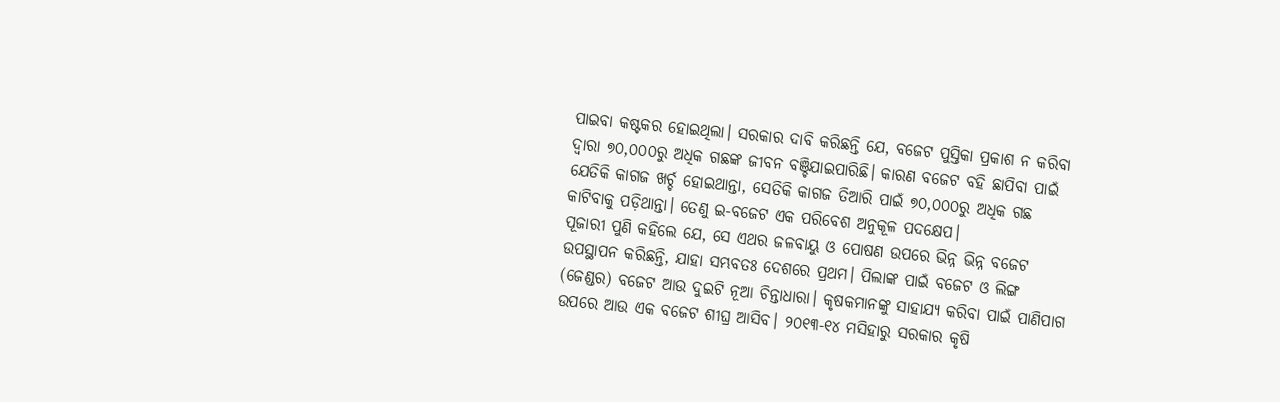ପାଇବା କଷ୍ଟକର ହୋଇଥିଲା। ସରକାର ଦାବି କରିଛନ୍ତି ଯେ, ବଜେଟ ପୁସ୍ତିକା ପ୍ରକାଶ ନ କରିବା ଦ୍ୱାରା ୭୦,୦୦୦ରୁ ଅଧିକ ଗଛଙ୍କ ଜୀବନ ବଞ୍ଚିଯାଇପାରିଛି। କାରଣ ବଜେଟ ବହି ଛାପିବା ପାଇଁ ଯେତିକି କାଗଜ ଖର୍ଚ୍ଚ ହୋଇଥାନ୍ତା, ସେତିକି କାଗଜ ତିଆରି ପାଇଁ ୭୦,୦୦୦ରୁ ଅଧିକ ଗଛ କାଟିବାକୁ ପଡ଼ିଥାନ୍ତା। ତେଣୁ ଇ-ବଜେଟ ଏକ ପରିବେଶ ଅନୁକୂଳ ପଦକ୍ଷେପ।
ପୂଜାରୀ ପୁଣି କହିଲେ ଯେ, ସେ ଏଥର ଜଳବାୟୁ ଓ ପୋଷଣ ଉପରେ ଭିନ୍ନ ଭିନ୍ନ ବଜେଟ ଉପସ୍ଥାପନ କରିଛନ୍ତି, ଯାହା ସମ୍ଭବତଃ ଦେଶରେ ପ୍ରଥମ। ପିଲାଙ୍କ ପାଇଁ ବଜେଟ ଓ ଲିଙ୍ଗ (ଜେଣ୍ଡର) ବଜେଟ ଆଉ ଦୁଇଟି ନୂଆ ଚିନ୍ତାଧାରା। କୃଷକମାନଙ୍କୁ ସାହାଯ୍ୟ କରିବା ପାଇଁ ପାଣିପାଗ ଉପରେ ଆଉ ଏକ ବଜେଟ ଶୀଘ୍ର ଆସିବ। ୨୦୧୩-୧୪ ମସିହାରୁ ସରକାର କୃଷି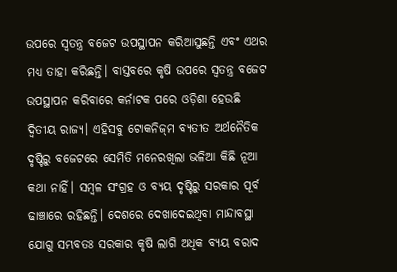ଉପରେ ସ୍ବତନ୍ତ୍ର ବଜେଟ ଉପସ୍ଥାପନ କରିଆସୁଛନ୍ତି ଏବଂ ଏଥର ମଧ୍ୟ ତାହା କରିଛନ୍ତି। ବାସ୍ତବରେ କୃଷି ଉପରେ ସ୍ବତନ୍ତ୍ର ବଜେଟ ଉପସ୍ଥାପନ କରିବାରେ କର୍ନାଟକ ପରେ ଓଡ଼ିଶା ହେଉଛି ଦ୍ୱିତୀୟ ରାଜ୍ୟ। ଏହିସବୁ ଟୋକନିଜ୍‌ମ ବ୍ୟତୀତ ଅର୍ଥନୈତିକ ଦୃଷ୍ଟିରୁ ବଜେଟରେ ସେମିତି ମନେରଖିଲା ଭଳିଆ କିଛି ନୂଆ କଥା ନାହିଁ। ସମ୍ବଳ ସଂଗ୍ରହ ଓ ବ୍ୟୟ ଦୃଷ୍ଟିରୁ ସରକାର ପୂର୍ବ ଢାଞ୍ଚାରେ ରହିଛନ୍ତି। ଦେଶରେ ଦେଖାଦେଇଥିବା ମାନ୍ଦାବସ୍ଥା ଯୋଗୁ ସମ୍ଭବତଃ ସରକାର କୃଷି ଲାଗି ଅଧିକ ବ୍ୟୟ ବରାଦ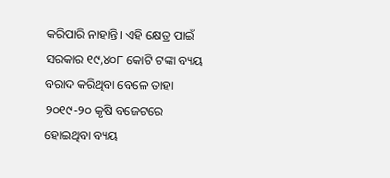କରିପାରି ନାହାନ୍ତି। ଏହି କ୍ଷେତ୍ର ପାଇଁ ସରକାର ୧୯,୪୦୮ କୋଟି ଟଙ୍କା ବ୍ୟୟ ବରାଦ କରିଥିବା ବେଳେ ତାହା ୨୦୧୯-୨୦ କୃଷି ବଜେଟରେ ହୋଇଥିବା ବ୍ୟୟ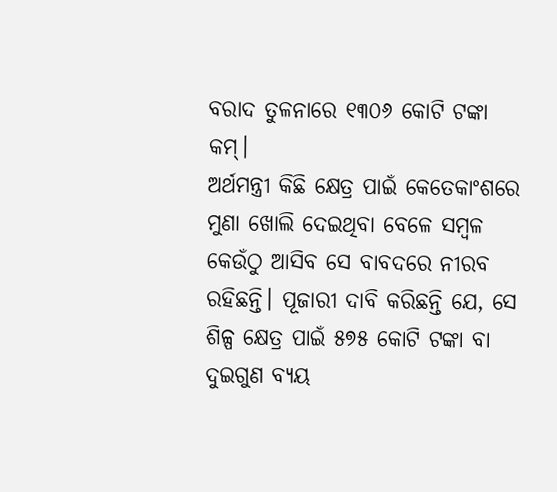ବରାଦ ତୁଳନାରେ ୧୩୦୬ କୋଟି ଟଙ୍କା କମ୍‌।
ଅର୍ଥମନ୍ତ୍ରୀ କିଛି କ୍ଷେତ୍ର ପାଇଁ କେତେକାଂଶରେ ମୁଣା ଖୋଲି ଦେଇଥିବା ବେଳେ ସମ୍ବଳ କେଉଁଠୁ ଆସିବ ସେ ବାବଦରେ ନୀରବ ରହିଛନ୍ତି। ପୂଜାରୀ ଦାବି କରିଛନ୍ତି ଯେ, ସେ ଶିଳ୍ପ କ୍ଷେତ୍ର ପାଇଁ ୫୭୫ କୋଟି ଟଙ୍କା ବା ଦୁଇଗୁଣ ବ୍ୟୟ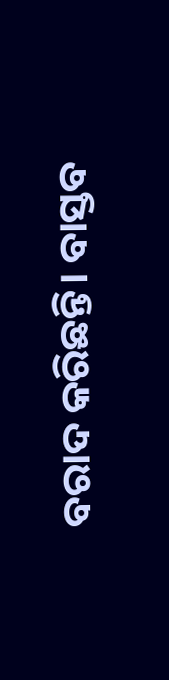ବରାଦ କରିଛନ୍ତି। ବାସ୍ତବ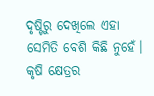ଦୃଷ୍ଟିରୁ ଦେଖିଲେ ଏହା ସେମିତି ବେଶି କିଛି ନୁହେଁ। କୃଷି କ୍ଷେତ୍ରର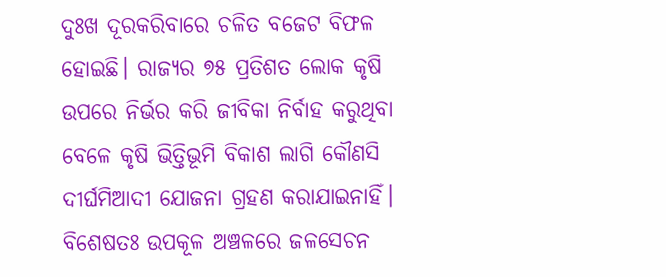ଦୁଃଖ ଦୂରକରିବାରେ ଚଳିତ ବଜେଟ ବିଫଳ ହୋଇଛି। ରାଜ୍ୟର ୭୫ ପ୍ରତିଶତ ଲୋକ କୃଷି ଉପରେ ନିର୍ଭର କରି ଜୀବିକା ନିର୍ବାହ କରୁଥିବା ବେଳେ କୃଷି ଭିତ୍ତିଭୂମି ବିକାଶ ଲାଗି କୌଣସି ଦୀର୍ଘମିଆଦୀ ଯୋଜନା ଗ୍ରହଣ କରାଯାଇନାହିଁ। ବିଶେଷତଃ ଉପକୂଳ ଅଞ୍ଚଳରେ ଜଳସେଚନ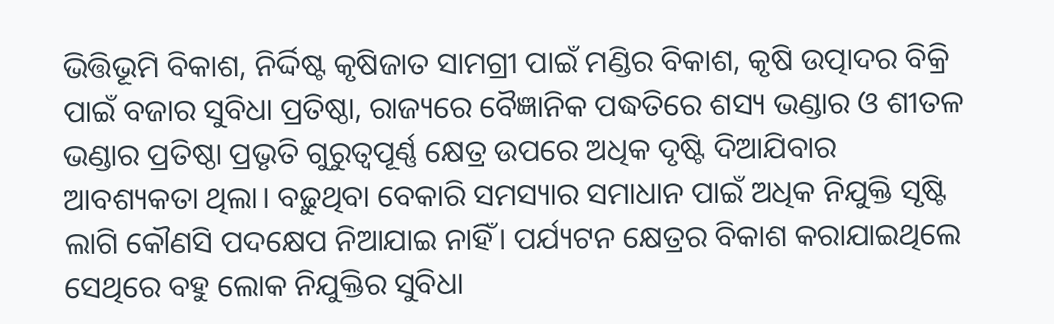ଭିତ୍ତିଭୂମି ବିକାଶ, ନିର୍ଦ୍ଦିଷ୍ଟ କୃଷିଜାତ ସାମଗ୍ରୀ ପାଇଁ ମଣ୍ଡିର ବିକାଶ, କୃଷି ଉତ୍ପାଦର ବିକ୍ରି ପାଇଁ ବଜାର ସୁବିଧା ପ୍ରତିଷ୍ଠା, ରାଜ୍ୟରେ ବୈଜ୍ଞାନିକ ପଦ୍ଧତିରେ ଶସ୍ୟ ଭଣ୍ଡାର ଓ ଶୀତଳ ଭଣ୍ଡାର ପ୍ରତିଷ୍ଠା ପ୍ରଭୃତି ଗୁରୁତ୍ୱପୂର୍ଣ୍ଣ କ୍ଷେତ୍ର ଉପରେ ଅଧିକ ଦୃଷ୍ଟି ଦିଆଯିବାର ଆବଶ୍ୟକତା ଥିଲା। ବଢ଼ୁଥିବା ବେକାରି ସମସ୍ୟାର ସମାଧାନ ପାଇଁ ଅଧିକ ନିଯୁକ୍ତି ସୃଷ୍ଟି ଲାଗି କୌଣସି ପଦକ୍ଷେପ ନିଆଯାଇ ନାହିଁ। ପର୍ଯ୍ୟଟନ କ୍ଷେତ୍ରର ବିକାଶ କରାଯାଇଥିଲେ ସେଥିରେ ବହୁ ଲୋକ ନିଯୁକ୍ତିର ସୁବିଧା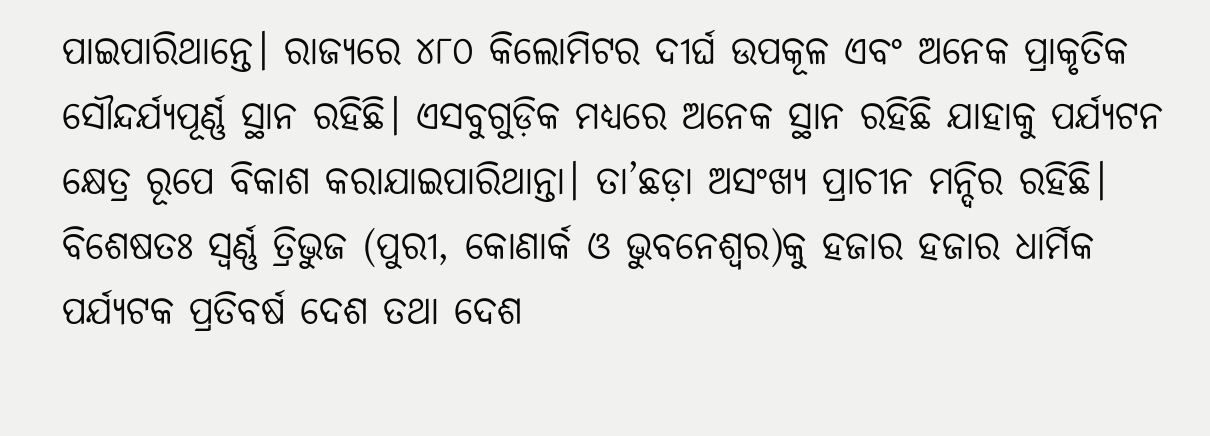ପାଇପାରିଥାନ୍ତେ। ରାଜ୍ୟରେ ୪୮୦ କିଲୋମିଟର ଦୀର୍ଘ ଉପକୂଳ ଏବଂ ଅନେକ ପ୍ରାକୃତିକ ସୌନ୍ଦର୍ଯ୍ୟପୂର୍ଣ୍ଣ ସ୍ଥାନ ରହିଛି। ଏସବୁଗୁଡ଼ିକ ମଧ୍ୟରେ ଅନେକ ସ୍ଥାନ ରହିଛି ଯାହାକୁ ପର୍ଯ୍ୟଟନ କ୍ଷେତ୍ର ରୂପେ ବିକାଶ କରାଯାଇପାରିଥାନ୍ତା। ତା’ଛଡ଼ା ଅସଂଖ୍ୟ ପ୍ରାଚୀନ ମନ୍ଦିର ରହିଛି। ବିଶେଷତଃ ସ୍ବର୍ଣ୍ଣ ତ୍ରିଭୁଜ (ପୁରୀ, କୋଣାର୍କ ଓ ଭୁବନେଶ୍ୱର)କୁ ହଜାର ହଜାର ଧାର୍ମିକ ପର୍ଯ୍ୟଟକ ପ୍ରତିବର୍ଷ ଦେଶ ତଥା ଦେଶ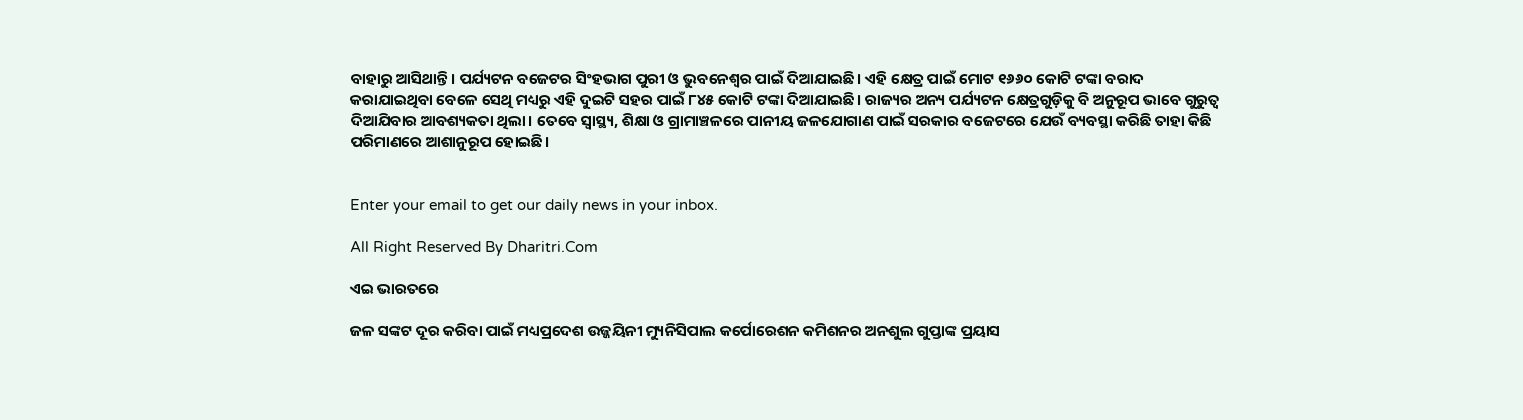ବାହାରୁ ଆସିଥାନ୍ତି। ପର୍ଯ୍ୟଟନ ବଜେଟର ସିଂହଭାଗ ପୁରୀ ଓ ଭୁବନେଶ୍ୱର ପାଇଁ ଦିଆଯାଇଛି। ଏହି କ୍ଷେତ୍ର ପାଇଁ ମୋଟ ୧୬୬୦ କୋଟି ଟଙ୍କା ବରାଦ କରାଯାଇଥିବା ବେଳେ ସେଥି ମଧ୍ୟରୁ ଏହି ଦୁଇଟି ସହର ପାଇଁ ୮୪୫ କୋଟି ଟଙ୍କା ଦିଆଯାଇଛି। ରାଜ୍ୟର ଅନ୍ୟ ପର୍ଯ୍ୟଟନ କ୍ଷେତ୍ରଗୁଡ଼ିକୁ ବି ଅନୁରୂପ ଭାବେ ଗୁରୁତ୍ୱ ଦିଆଯିବାର ଆବଶ୍ୟକତା ଥିଲା। ତେବେ ସ୍ବାସ୍ଥ୍ୟ, ଶିକ୍ଷା ଓ ଗ୍ରାମାଞ୍ଚଳରେ ପାନୀୟ ଜଳଯୋଗାଣ ପାଇଁ ସରକାର ବଜେଟରେ ଯେଉଁ ବ୍ୟବସ୍ଥା କରିଛି ତାହା କିଛି ପରିମାଣରେ ଆଶାନୁରୂପ ହୋଇଛି।


Enter your email to get our daily news in your inbox.

All Right Reserved By Dharitri.Com

ଏଇ ଭାରତରେ

ଜଳ ସଙ୍କଟ ଦୂର କରିବା ପାଇଁ ମଧ୍ୟପ୍ରଦେଶ ଉଜ୍ଜୟିନୀ ମ୍ୟୁନିସିପାଲ କର୍ପୋରେଶନ କମିଶନର ଅନଶୁଲ ଗୁପ୍ତାଙ୍କ ପ୍ରୟାସ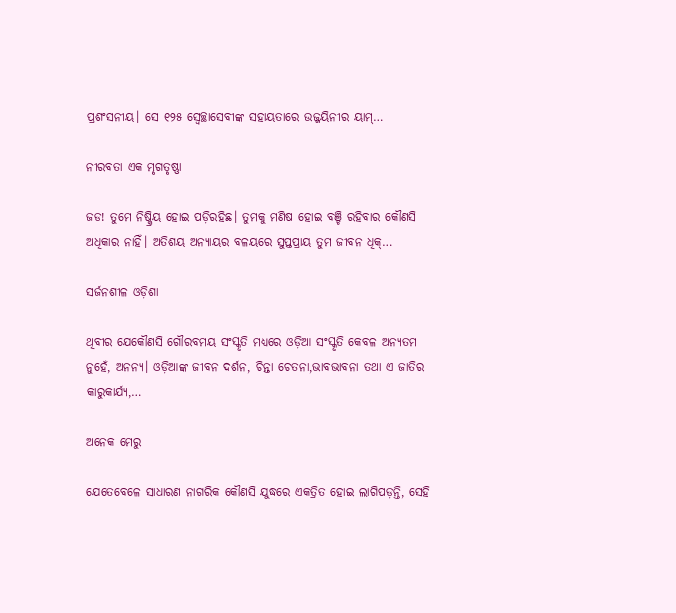ପ୍ରଶଂସନୀୟ। ସେ ୧୨୫ ସ୍ବେଚ୍ଛାସେବୀଙ୍କ ସହାୟତାରେ ଉଜ୍ଜୟିନୀର ୟାମ୍‌…

ନୀରବତା ଏକ ମୃଗତୃଷ୍ଣା

ଜଡ! ତୁମେ ନିଷ୍କ୍ରିୟ ହୋଇ ପଡ଼ିରହିଛ। ତୁମକୁ ମଣିଷ ହୋଇ ବଞ୍ଚି ରହିବାର କୌଣସି ଅଧିକାର ନାହିଁ। ଅତିଶୟ ଅନ୍ୟାୟର ବଳୟରେ ସୁପ୍ତପ୍ରାୟ ତୁମ ଜୀବନ ଧିକ୍‌…

ସର୍ଜନଶୀଳ ଓଡ଼ିଶା

ଥିବୀର ଯେକୌଣସି ଗୌରବମୟ ସଂସ୍କୃତି ମଧ୍ୟରେ ଓଡ଼ିଆ ସଂସ୍କୃତି କେବଳ ଅନ୍ୟତମ ନୁହେଁ, ଅନନ୍ୟ। ଓଡ଼ିଆଙ୍କ ଜୀବନ ଦର୍ଶନ, ଚିନ୍ତା ଚେତନା,ଭାବଭାବନା ତଥା ଏ ଜାତିର କାରୁକାର୍ଯ୍ୟ,…

ଅନେକ ମେରୁ

ଯେତେବେଳେ ସାଧାରଣ ନାଗରିକ କୌଣସି ଯୁଦ୍ଧରେ ଏକତ୍ରିତ ହୋଇ ଲାଗିପଡ଼ନ୍ତି, ସେହି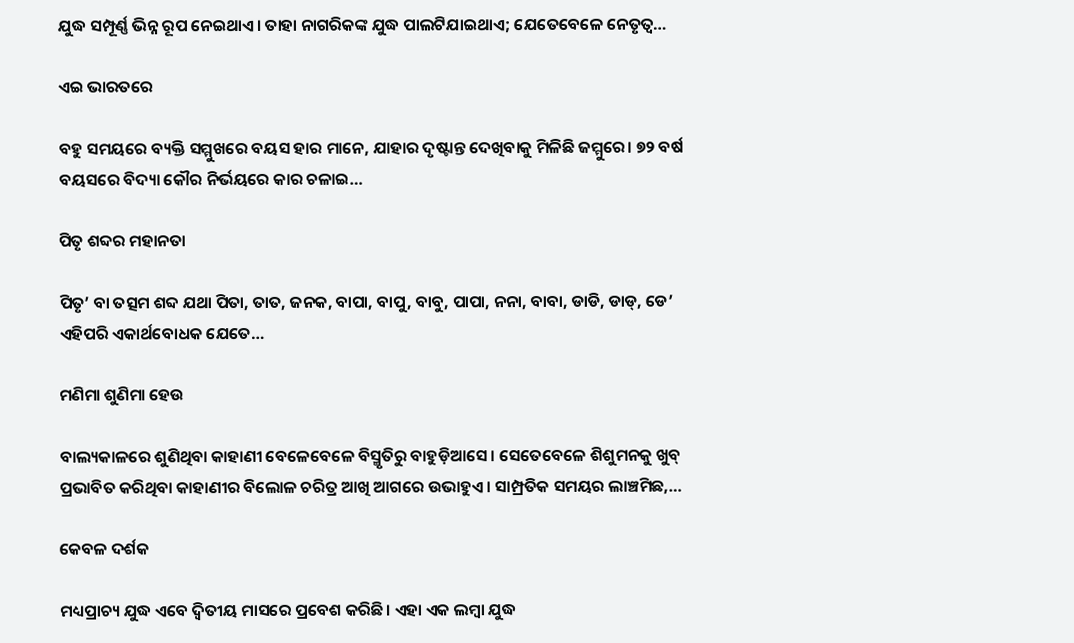ଯୁଦ୍ଧ ସମ୍ପୂର୍ଣ୍ଣ ଭିନ୍ନ ରୂପ ନେଇଥାଏ। ତାହା ନାଗରିକଙ୍କ ଯୁଦ୍ଧ ପାଲଟିଯାଇଥାଏ; ଯେତେବେଳେ ନେତୃତ୍ୱ…

ଏଇ ଭାରତରେ

ବହୁ ସମୟରେ ବ୍ୟକ୍ତି ସମ୍ମୁଖରେ ବୟସ ହାର ମାନେ, ଯାହାର ଦୃଷ୍ଟାନ୍ତ ଦେଖିବାକୁ ମିଳିଛି ଜମ୍ମୁରେ। ୭୨ ବର୍ଷ ବୟସରେ ବିଦ୍ୟା କୌର ନିର୍ଭୟରେ କାର ଚଳାଇ…

ପିତୃ ଶବ୍ଦର ମହାନତା

ପିତୃ’ ବା ତତ୍ସମ ଶବ୍ଦ ଯଥା ପିତା, ତାତ, ଜନକ, ବାପା, ବାପୁ, ବାବୁ, ପାପା, ନନା, ବାବା, ଡାଡି, ଡାଡ୍‌, ଡେ’ ଏହିପରି ଏକାର୍ଥବୋଧକ ଯେତେ…

ମଣିମା ଶୁଣିମା ହେଉ

ବାଲ୍ୟକାଳରେ ଶୁଣିଥିବା କାହାଣୀ ବେଳେବେଳେ ବିସ୍ମୃତିରୁ ବାହୁଡ଼ିଆସେ। ସେତେବେଳେ ଶିଶୁମନକୁ ଖୁବ୍‌ ପ୍ରଭାବିତ କରିଥିବା କାହାଣୀର ବିଲୋଳ ଚରିତ୍ର ଆଖି ଆଗରେ ଉଭାହୁଏ। ସାମ୍ପ୍ରତିକ ସମୟର ଲାଞ୍ଚମିଛ,…

କେବଳ ଦର୍ଶକ

ମଧ୍ୟପ୍ରାଚ୍ୟ ଯୁଦ୍ଧ ଏବେ ଦ୍ୱିତୀୟ ମାସରେ ପ୍ରବେଶ କରିଛି। ଏହା ଏକ ଲମ୍ବା ଯୁଦ୍ଧ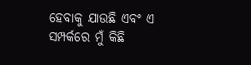ହେବାକୁ ଯାଉଛି ଏବଂ ଏ ସମ୍ପର୍କରେ ମୁଁ କିଛି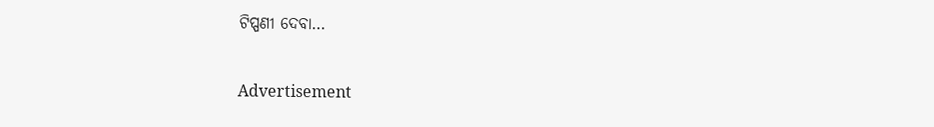ଟିପ୍ପଣୀ ଦେବା…

Advertisement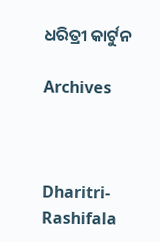ଧରିତ୍ରୀ କାର୍ଟୁନ

Archives



Dharitri-Rashifala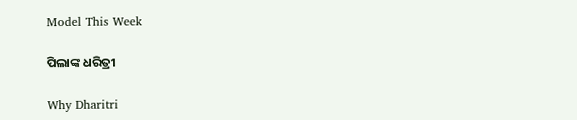Model This Week

ପିଲାଙ୍କ ଧରିତ୍ରୀ

Why Dharitri